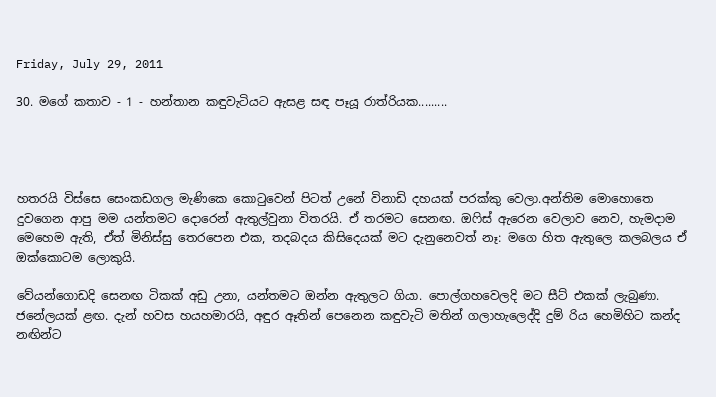Friday, July 29, 2011

30. මගේ කතාව - 1 - හන්තාන කඳුවැටියට ඇසළ සඳ පෑයූ රාත්රියක.........




හතරයි විස්සෙ සෙංකඩගල මැණිකෙ කොටුවෙන් පිටත් උනේ විනාඩි දහයක් පරක්කු වෙලා.අන්තිම මොහොතෙ දුවගෙන ආපු මම යන්තමට දොරෙන් ඇතුල්වුනා විතරයි. ඒ තරමට සෙනඟ. ඔෆිස් ඇරෙන වෙලාව නෙව, හැමදාම මෙහෙම ඇති, ඒත් මිනිස්සු තෙරපෙන එක, තදබදය කිසිදෙයක් මට දැනුනෙවත් නෑ: මගෙ හිත ඇතුලෙ කලබලය ඒ ඔක්කොටම ලොකුයි.

වේයන්ගොඩදි සෙනඟ ටිකක් අඩු උනා, යන්තමට ඔන්න ඇතුලට ගියා. පොල්ගහවෙලදි මට සීට් එකක් ලැබුණා. ජනේලයක් ළඟ. දැන් හවස හයහමාරයි, අඳුර ඈතින් පෙනෙන කඳුවැටි මතින් ගලාහැලෙද්දි දුම් රිය හෙමිහිට කන්ද නඟින්ට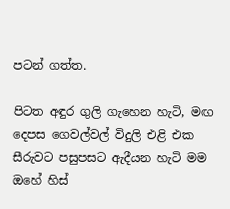පටන් ගත්ත.

පිටත අඳුර ගුලි ගැහෙන හැටි, මඟ දෙපස ගෙවල්වල් විදුලි එළි එක සීරුවට පසුපසට ඇදීයන හැටි මම ඔහේ හිස්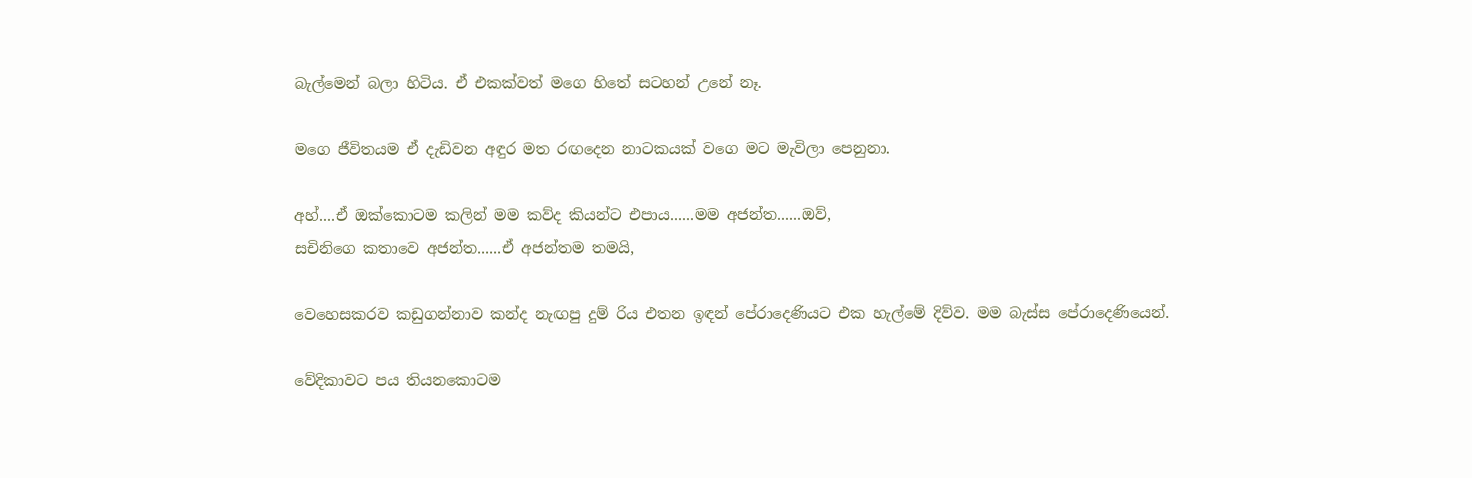බැල්මෙන් බලා හිටිය. ඒ එකක්වත් මගෙ හිතේ සටහන් උනේ නෑ.

මගෙ ජීවිතයම ඒ දැඩිවන අඳුර මත රඟදෙන නාටකයක් වගෙ මට මැවිලා පෙනුනා.

අහ්....ඒ ඔක්කොටම කලින් මම කව්ද කියන්ට එපාය......මම අජන්ත......ඔව්,
සචිනිගෙ කතාවෙ අජන්ත......ඒ අජන්තම තමයි,

වෙහෙසකරව කඩුගන්නාව කන්ද නැඟපු දුම් රිය එතන ඉඳන් පේරාදෙණියට එක හැල්මේ දිව්ව. මම බැස්ස පේරාදෙණියෙන්.

වේදිකාවට පය තියනකොටම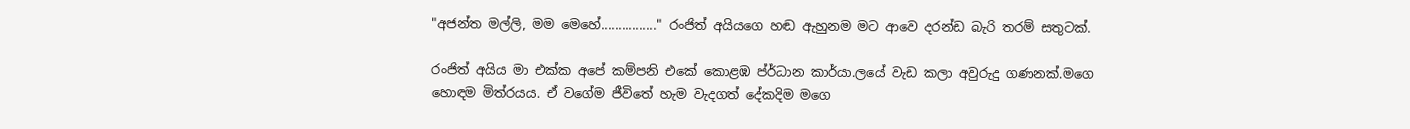"අජන්ත මල්ලි, මම මෙහේ................" රංජිත් අයියගෙ හඬ ඇහුනම මට ආවෙ දරන්ඩ බැරි තරම් සතුටක්.

රංජිත් අයිය මා එක්ක අපේ කම්පනි එකේ කොළඹ ප්ර්ධාන කාර්යා.ලයේ වැඩ කලා අවුරුදු ගණනක්.මගෙ හොඳම මිත්රයය. ඒ වගේම ජීවිතේ හැම වැදගත් දේකදිම මගෙ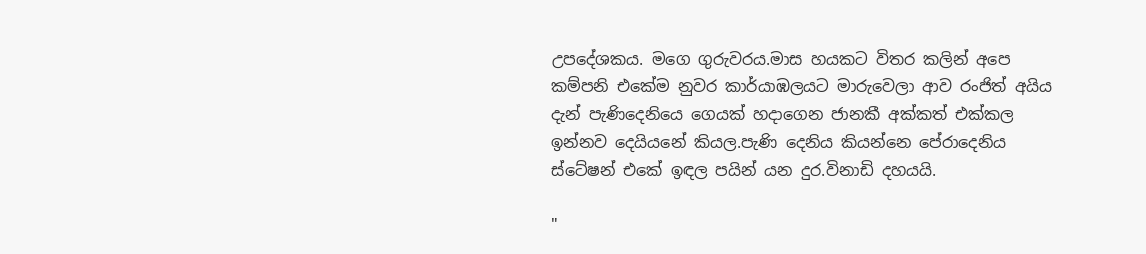උපදේශකය. මගෙ ගුරුවරය.මාස හයකට විතර කලින් අපෙ කම්පනි එකේම නුවර කාර්යාඹලයට මාරුවෙලා ආව රංජිත් අයිය දැන් පැණිදෙනියෙ ගෙයක් හදාගෙන ජානකී අක්කත් එක්කල ඉන්නව දෙයියනේ කියල.පැණි දෙනිය කියන්නෙ පේරාදෙනිය ස්ටේෂන් එකේ ඉඳල පයින් යන දුර.විනාඩි දහයයි.

"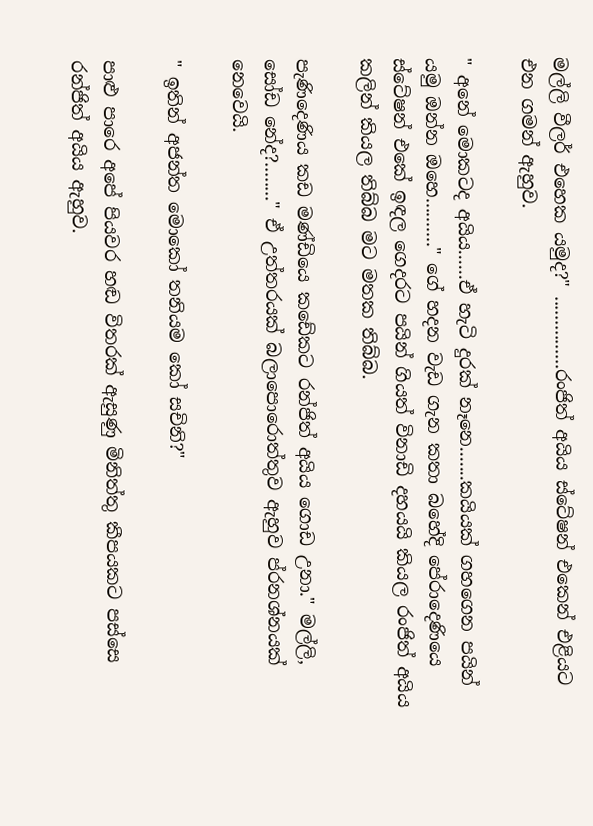මල්ලි වීලර් එහෙක යමුද?" ...............රංජිත් අයිය ස්ටේෂන් එකෙන් එළියට එන ගමන් ඇහුව.

" අනේ මොකටද අයිය......ඒ හැටි දුරක් නෑනෙ.......කයියක් ගහගෙන පයින් යමු ඔන්න ඔහෙ.........." ගේ හදන වැඩ ගැන කතා බහේදි පේරාදෙණියෙ ස්ටේෂන් එකේ ඉඳල ගෙදරට පයින් ගියත් විනාඩි දහයයි කියල රංජිත් අයිය කලින් කියල තිබ්බ මට මතක තිබ්බ.

පැණිදෙණිය කඩ මණ්ඩියෙ කඩේකට රන්ජිත් අයිය ගොඩ උනා." මල්ලි, සෝඩ නේද?........" ඒ උත්තරයක් බලාපොරොත්තුව ඇහුව ප්රනශ්නයක් නෙවෙයි.

" ඉතින් අජන්ත මොකෝ තනියම කෝ සචිනි?"

පාළු පාරෙ අපේ පියවර හඬ විතරක් ඇසුණු මිනිත්තු කීපයකට පස්සෙ රන්ජිත් අයිය ඇහුව.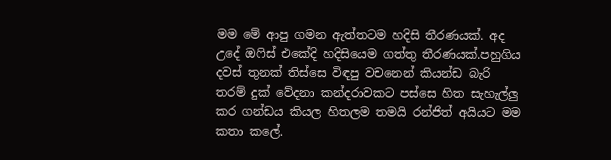මම මේ ආපු ගමන ඇත්තටම හදිසි තීරණයක්. අද උදේ ඔෆිස් එකේදි හදිසියෙම ගත්තු තීරණයක්.පහුගිය දවස් තුනක් තිස්සෙ විඳපු වචනෙන් කියන්ඩ බැරි තරම් දුක් වේදනා කන්දරාවකට පස්සෙ හිත සැහැල්ලු කර ගන්ඩය කියල හිතලම තමයි රන්ජිත් අයියට මම කතා කලේ.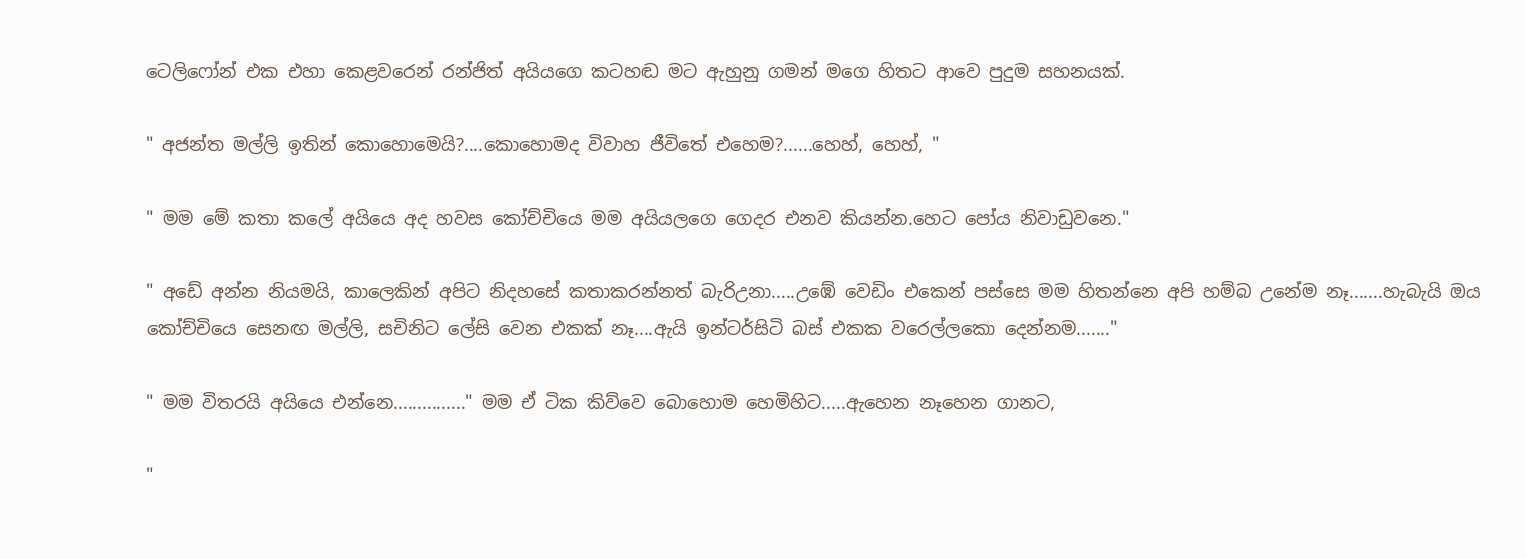ටෙලිෆෝන් එක එහා කෙළවරෙන් රන්ජිත් අයියගෙ කටහඬ මට ඇහුනු ගමන් මගෙ හිතට ආවෙ පුදුම සහනයක්.

" අජන්ත මල්ලි ඉතින් කොහොමෙයි?....කොහොමද විවාහ ජීවිතේ එහෙම?......හෙහ්, හෙහ්, "

" මම මේ කතා කලේ අයියෙ අද හවස කෝච්චියෙ මම අයියලගෙ ගෙදර එනව කියන්න.හෙට පෝය නිවාඩුවනෙ."

" අඩේ අන්න නියමයි, කාලෙකින් අපිට නිදහසේ කතාකරන්නත් බැරිඋනා.....උඹේ වෙඩිං එකෙන් පස්සෙ මම හිතන්නෙ අපි හම්බ උනේම නෑ.......හැබැයි ඔය කෝච්චියෙ සෙනඟ මල්ලි, සචිනිට ලේසි වෙන එකක් නෑ....ඇයි ඉන්ටර්සිටි බස් එකක වරෙල්ලකො දෙන්නම......."

" මම විතරයි අයියෙ එන්නෙ..............." මම ඒ ටික කිව්වෙ බොහොම හෙමිහිට.....ඇහෙන නෑහෙන ගානට,

"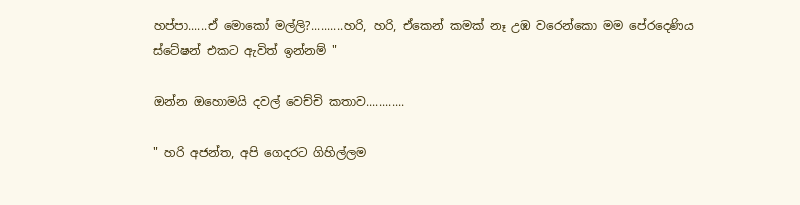හප්පා......ඒ මොකෝ මල්ලි?..........හරි, හරි, ඒකෙන් කමක් නෑ උඹ වරෙන්කො මම පේරදෙණිය ස්ටේෂන් එකට ඇවිත් ඉන්නම් "

ඔන්න ඔහොමයි දවල් වෙච්චි කතාව............

" හරි අජන්ත, අපි ගෙදරට ගිහිල්ලම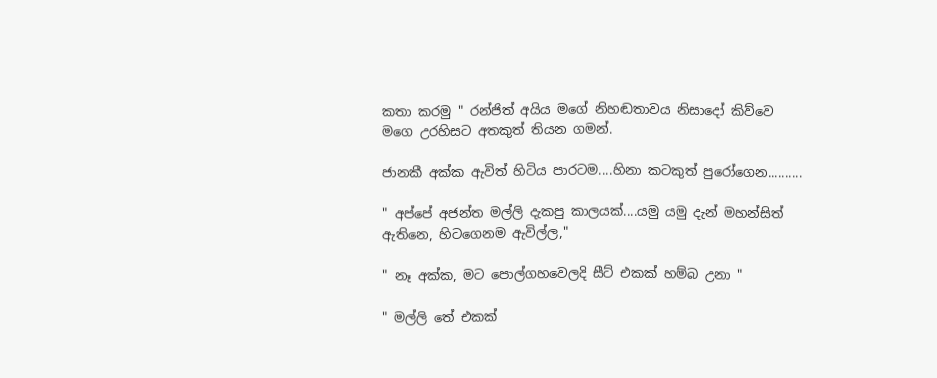කතා කරමු " රන්ජිත් අයිය මගේ නිහඬතාවය නිසාදෝ කිව්වෙ මගෙ උරහිසට අතකුත් තියන ගමන්.

ජානකී අක්ක ඇවිත් හිටිය පාරටම....හිනා කටකුත් පුරෝගෙන..........

" අප්පේ අජන්ත මල්ලි දැකපු කාලයක්....යමු යමු දැන් මහන්සිත් ඇතිනෙ, හිටගෙනම ඇවිල්ල,"

" නෑ අක්ක, මට පොල්ගහවෙලදි සීට් එකක් හම්බ උනා "

" මල්ලි තේ එකක්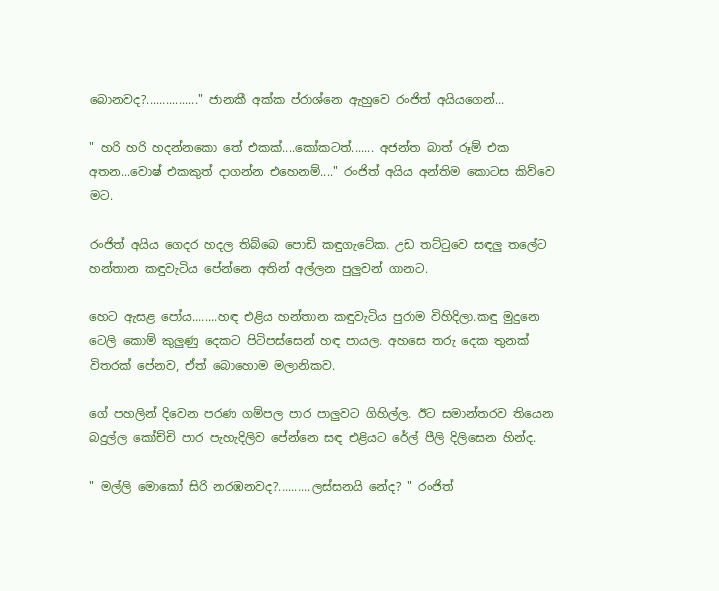බොනවද?................" ජානකී අක්ක ප්රාශ්නෙ ඇහුවෙ රංජිත් අයියගෙන්...

" හරි හරි හදන්නකො තේ එකක්....කෝකටත්....... අජන්ත බාත් රූම් එක අතන...වොෂ් එකකුත් දාගන්න එහෙනම්...." රංජිත් අයිය අන්තිම කොටස කිව්වෙ මට.

රංජිත් අයිය ගෙදර හදල තිබ්බෙ පොඩි කඳුගැටේක. උඩ තට්ටුවෙ සඳලු තලේට හන්තාන කඳුවැටිය පේන්නෙ අතින් අල්ලන පුලුවන් ගානට.

හෙට ඇසළ පෝය........හඳ එළිය හන්තාන කඳුවැටිය පුරාම විහිදිලා.කඳු මුදුනෙ ටෙලි කොම් කුලුණු දෙකට පිටිපස්සෙන් හඳ පායල. අහසෙ තරු දෙක තුනක් විතරක් පේනව, ඒත් බොහොම මලානිකව.

ගේ පහලින් දිවෙන පරණ ගම්පල පාර පාලුවට ගිහිල්ල. ඊට සමාන්තරව තියෙන බදුල්ල කෝච්චි පාර පැහැදිලිව පේන්නෙ සඳ එළියට රේල් පීලි දිලිසෙන හින්ද.

" මල්ලි මොකෝ සිරි නරඹනවද?..........ලස්සනයි නේද? " රංජිත්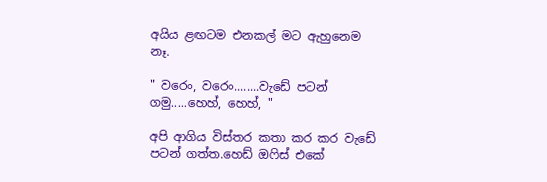අයිය ළඟටම එනකල් මට ඇහුනෙම නෑ.

" වරෙං, වරෙං........වැඩේ පටන් ගමු.....හෙහ්, හෙහ්, "

අපි ආගිය විස්තර කතා කර කර වැඩේ පටන් ගත්ත.හෙඩ් ඔෆිස් එකේ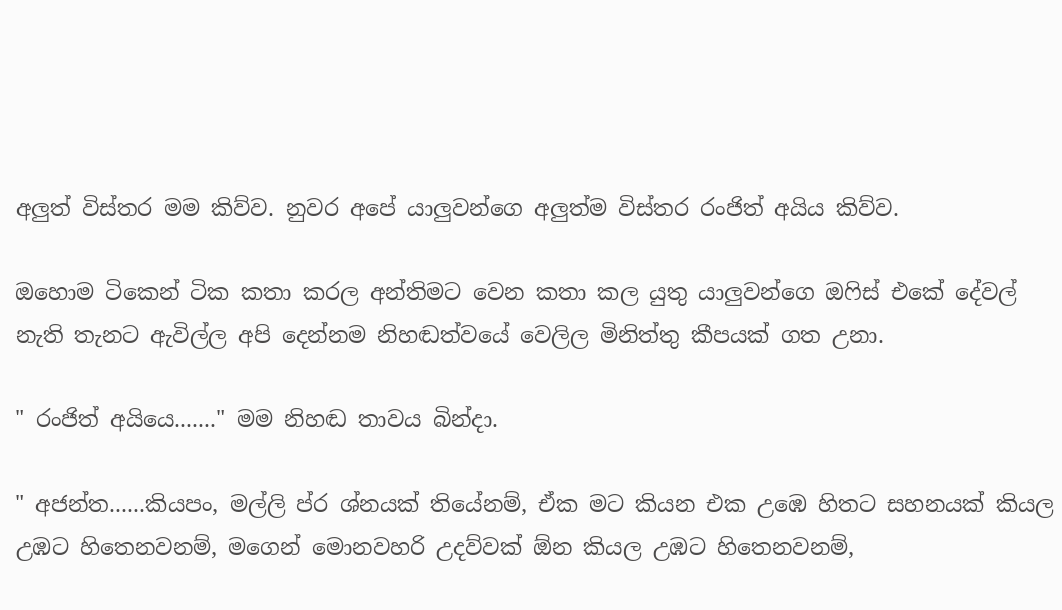අලුත් විස්තර මම කිව්ව. නුවර අපේ යාලුවන්ගෙ අලුත්ම විස්තර රංජිත් අයිය කිව්ව.

ඔහොම ටිකෙන් ටික කතා කරල අන්තිමට වෙන කතා කල යුතු යාලුවන්ගෙ ඔෆිස් එකේ දේවල් නැති තැනට ඇවිල්ල අපි දෙන්නම නිහඬත්වයේ වෙලිල මිනිත්තු කීපයක් ගත උනා.

" රංජිත් අයියෙ......." මම නිහඬ තාවය බින්දා.

" අජන්ත......කියපං, මල්ලි ප්ර ශ්නයක් තියේනම්, ඒක මට කියන එක උඹෙ හිතට සහනයක් කියල උඹට හිතෙනවනම්, මගෙන් මොනවහරි උදව්වක් ඕන කියල උඹට හිතෙනවනම්,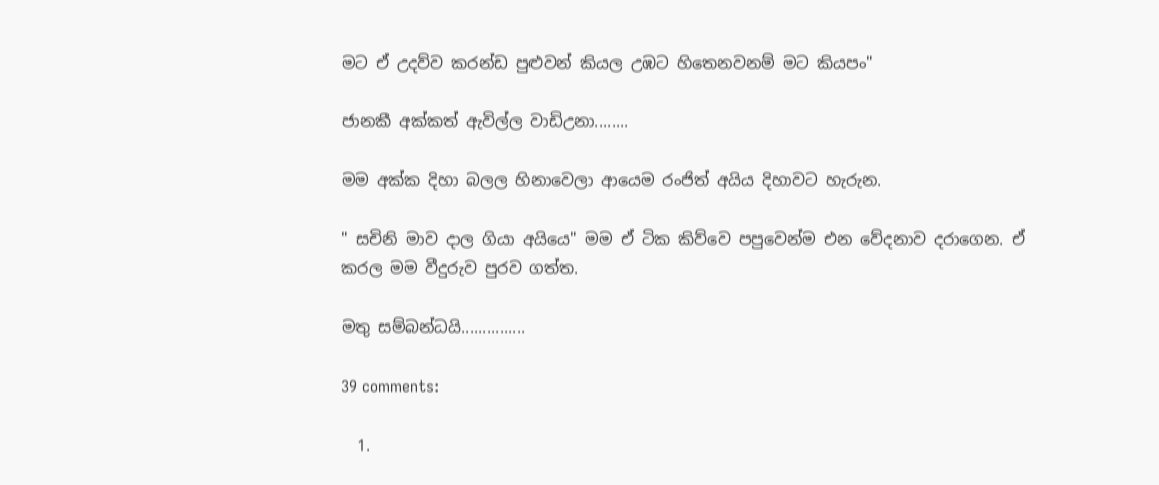මට ඒ උදව්ව කරන්ඩ පුළුවන් කියල උඹට හිතෙනවනම් මට කියපං"

ජානකී අක්කත් ඇවිල්ල වාඩිඋනා........

මම අක්ක දිහා බලල හිනාවෙලා ආයෙම රංජිත් අයිය දිහාවට හැරුන.

" සචිනි මාව දාල ගියා අයියෙ" මම ඒ ටික කිව්වෙ පපුවෙන්ම එන වේදනාව දරාගෙන. ඒ කරල මම වීදුරුව පුරව ගත්ත.

මතු සම්බන්ධයි...............

39 comments:

  1.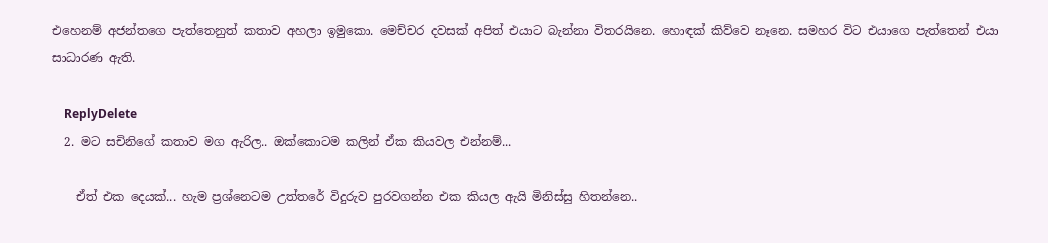එහෙනම් අජන්තගෙ පැත්තෙනුත් කතාව අහලා ඉමුකො. මෙච්චර දවසක් අපිත් එයාට බැන්නා විතරයිනෙ. හොඳක් කිව්වෙ නෑනෙ. සමහර විට එයාගෙ පැත්තෙන් එයා සාධාරණ ඇති.

    ReplyDelete
  2. මට සචිනිගේ කතාව මග ඇරිල.. ඔක්කොටම කලින් ඒක කියවල එන්නම්...

    ඒත් එක දෙයක්... හැම ප්‍රශ්නෙටම උත්තරේ විදුරුව පුරවගන්න එක කියල ඇයි මිනිස්සු හිතන්නෙ..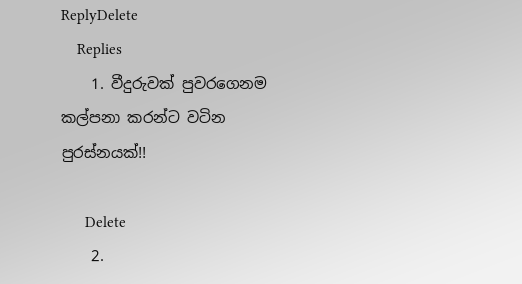ReplyDelete
    Replies
    1. වීදුරුවක් පුවරගෙනම කල්පනා කරන්ට වටින පුරස්නයක්!!

      Delete
    2.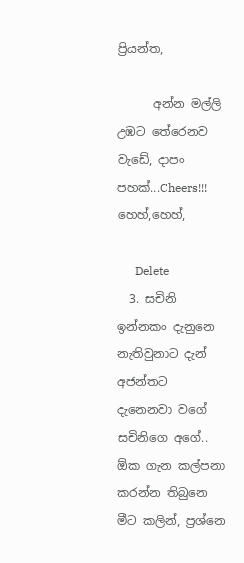ප්‍රියන්ත,

      අන්න මල්ලි උඹට තේරෙනව වැඩේ, දාපං පහක්...Cheers!!! හෙහ්,හෙහ්,

      Delete
  3. සචිනි ඉන්නකං දැනුනෙ නැතිවුනාට දැන් අජන්තට දැනෙනවා වගේ සචිනිගෙ අගේ.. ඕක ගැන කල්පනා කරන්න තිබුනෙ මීට කලින්, ප්‍රශ්නෙ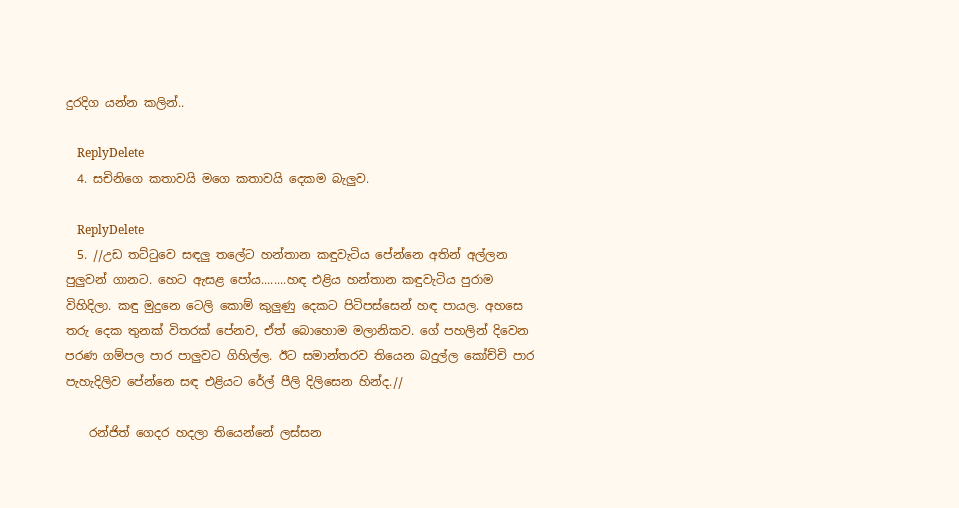දුරදිග යන්න කලින්..

    ReplyDelete
  4. සචිනිගෙ කතාවයි මගෙ කතාවයි දෙකම බැලුව.

    ReplyDelete
  5. //උඩ තට්ටුවෙ සඳලු තලේට හන්තාන කඳුවැටිය පේන්නෙ අතින් අල්ලන පුලුවන් ගානට. හෙට ඇසළ පෝය........හඳ එළිය හන්තාන කඳුවැටිය පුරාම විහිදිලා. කඳු මුදුනෙ ටෙලි කොම් කුලුණු දෙකට පිටිපස්සෙන් හඳ පායල. අහසෙ තරු දෙක තුනක් විතරක් පේනව, ඒත් බොහොම මලානිකව. ගේ පහලින් දිවෙන පරණ ගම්පල පාර පාලුවට ගිහිල්ල. ඊට සමාන්තරව තියෙන බදුල්ල කෝච්චි පාර පැහැදිලිව පේන්නෙ සඳ එළියට රේල් පීලි දිලිසෙන හින්ද.//

    රන්ජිත් ගෙදර හදලා තියෙන්නේ ලස්සන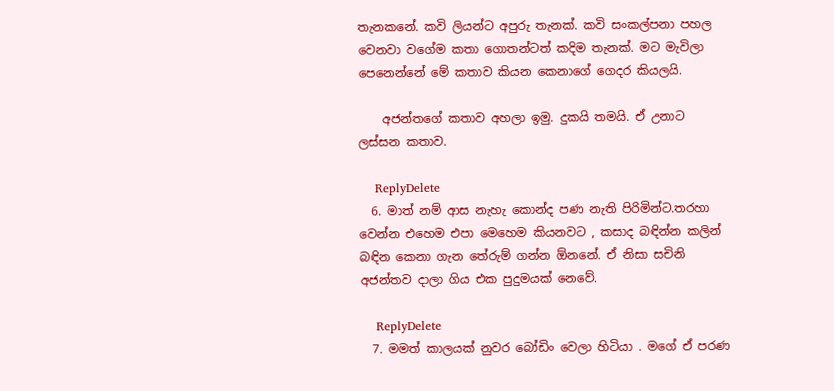තැනකනේ. කවි ලියන්ට අපුරු තැනක්. කවි සංකල්පනා පහල වෙනවා වගේම කතා ගොතන්ටත් කදිම තැනක්. මට මැවිලා පෙනෙන්නේ මේ කතාව කියන කෙනාගේ ගෙදර කියලයි.

    අජන්තගේ කතාව අහලා ඉමු. දුකයි තමයි. ඒ උනාට ලස්සන කතාව.

    ReplyDelete
  6. මාත් නම් ආස නැහැ කොන්ද පණ නැති පිරිමින්ට.තරහා වෙන්න එහෙම එපා මෙහෙම කියනවට , කසාද බඳින්න කලින් බඳින කෙනා ගැන තේරුම් ගන්න ඕනනේ. ඒ නිසා සචිනි අජන්තව දාලා ගිය එක පුදුමයක් නෙවේ.

    ReplyDelete
  7. මමත් කාලයක් නුවර බෝඩිං වෙලා හිටියා . මගේ ඒ පරණ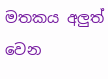මතකය අලුත් වෙන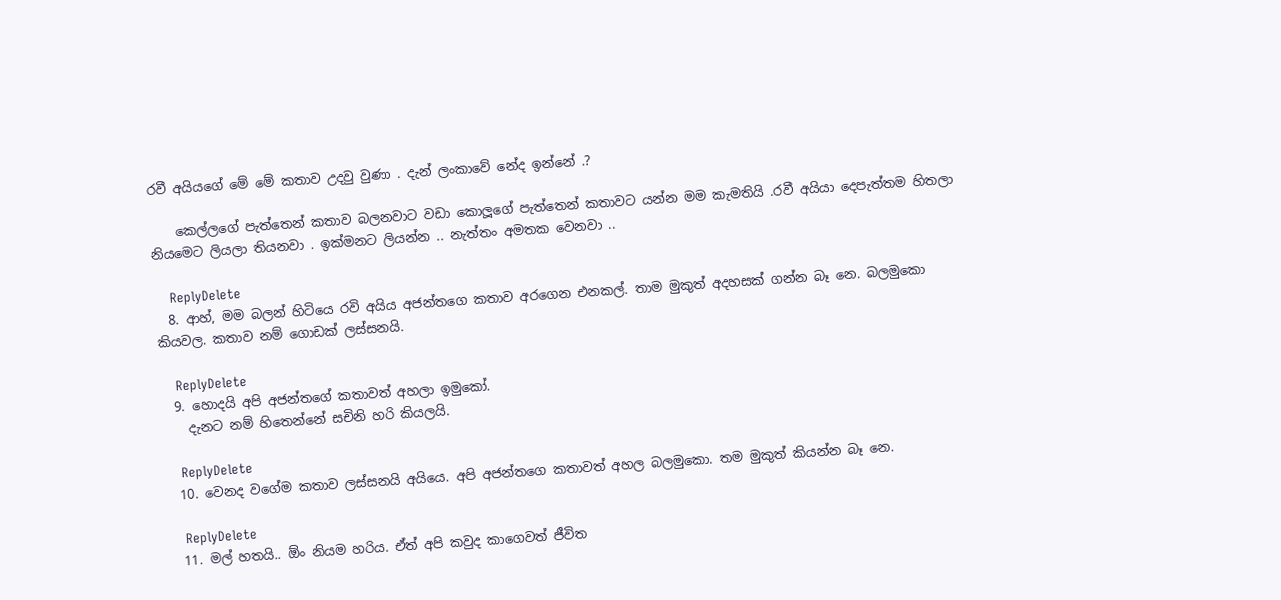රවී අයියගේ මේ මේ කතාව උදවු වුණා . දැන් ලංකාවේ නේද ඉන්නේ .?

    කෙල්ලගේ පැත්තෙන් කතාව බලනවාට වඩා කොලූගේ පැත්තෙන් කතාවට යන්න මම කැමතියි .රවී අයියා දෙපැත්තම හිතලා නියමෙට ලියලා තියනවා . ඉක්මනට ලියන්න .. නැත්තං අමතක වෙනවා ..

    ReplyDelete
  8. ආහ්, මම බලන් හිටියෙ රවි අයිය අජන්තගෙ කතාව අරගෙන එනකල්. තාම මුකුත් අදහසක් ගන්න බෑ නෙ. බලමුකො කියවල. කතාව නම් ගොඩක් ලස්සනයි.

    ReplyDelete
  9. හොදයි අපි අජන්තගේ කතාවත් අහලා ඉමුකෝ.
    දැනට නම් හිතෙන්නේ සචිනි හරි කියලයි.

    ReplyDelete
  10. වෙනද වගේම කතාව ලස්සනයි අයියෙ. අපි අජන්තගෙ කතාවත් අහල බලමුකො. තම මුකුත් කියන්න බෑ නෙ.

    ReplyDelete
  11. මල් හතයි.. ඕං නියම හරිය. ඒත් අපි කවුද කාගෙවත් ජීවිත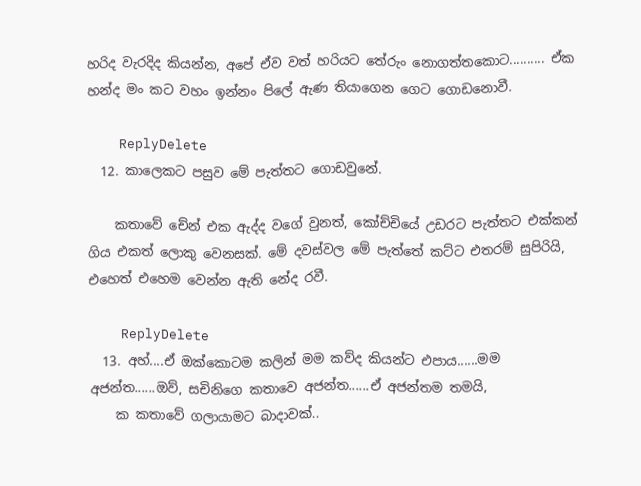හරිද වැරදිද කියන්න, අපේ ඒව වත් හරියට තේරුං නොගත්තකොට.......... ඒක හන්ද මං කට වහං ඉන්නං පිලේ ඇණ තියාගෙන ගෙට ගොඩනොවී.

    ReplyDelete
  12. කාලෙකට පසුව මේ පැත්තට ගොඩවුනේ.

    කතාවේ චේන් එක ඇද්ද වගේ වුනත්, කෝච්චියේ උඩරට පැත්තට එක්කන් ගිය එකත් ලොකු වෙනසක්. මේ දවස්වල මේ පැත්තේ කට්ට එතරම් සුපිරියි, එහෙත් එහෙම වෙන්න ඇති නේද රවී.

    ReplyDelete
  13. අහ්....ඒ ඔක්කොටම කලින් මම කව්ද කියන්ට එපාය......මම අජන්ත......ඔව්, සචිනිගෙ කතාවෙ අජන්ත......ඒ අජන්තම තමයි,
    ක කතාවේ ගලායාමට බාදාවක්..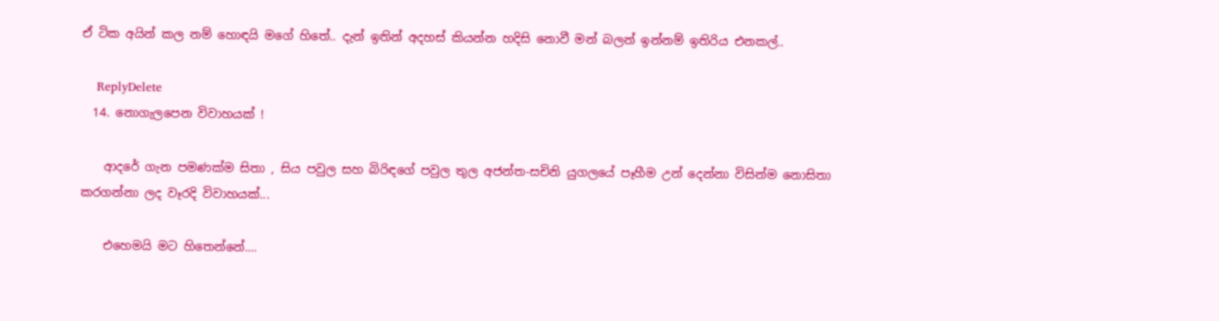ඒ ටික අයින් කල නම් හොඳයි මගේ හිතේ.. දැන් ඉතින් අදහස් කියන්න හදිසි නොවී මන් බලන් ඉන්නම් ඉතිරිය එනකල්..

    ReplyDelete
  14. නොගැලපෙන විවාහයක් !

    ආදරේ ගැන පමණක්ම සිතා , සිය පවුල සහ බිරිඳගේ පවුල තුල අජන්ත-සචිනි යුගලයේ පෑහීම උන් දෙන්නා විසින්ම නොසිතා කරගන්නා ලද වෑරදි විවාහයක්...

    එහෙමයි මට හිතෙන්නේ....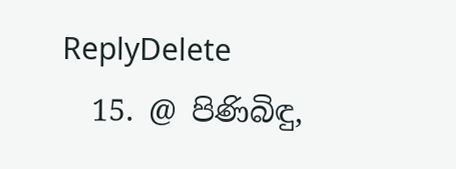ReplyDelete
  15. @ පිණිබිඳු,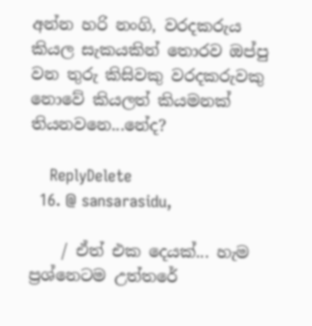අන්න හරි නංගි, වරදකරුය කියල සැකයකින් තොරව ඔප්පු වන තුරු කිසිවකු වරදකරුවකු නොවේ කියලත් කියමනක් තියනවනෙ...නේද?

    ReplyDelete
  16. @ sansarasidu,

    / ඒත් එක දෙයක්... හැම ප්‍රශ්නෙටම උත්තරේ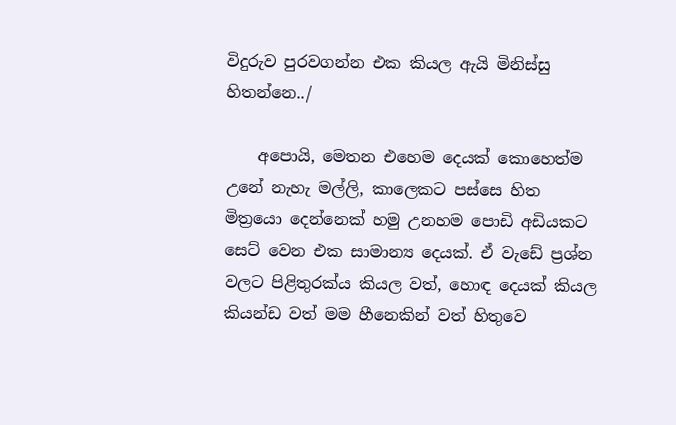විදුරුව පුරවගන්න එක කියල ඇයි මිනිස්සු හිතන්නෙ../

    අපොයි, මෙතන එහෙම දෙයක් කොහෙත්ම උනේ නැහැ මල්ලි, කාලෙකට පස්සෙ හිත මිත්‍රයො දෙන්නෙක් හමු උනහම පොඩි අඩියකට සෙට් වෙන එක සාමාන්‍ය දෙයක්. ඒ වැඩේ ප්‍රශ්න වලට පිළිතුරක්ය කියල වත්, හොඳ දෙයක් කියල කියන්ඩ වත් මම හීනෙකින් වත් හිතුවෙ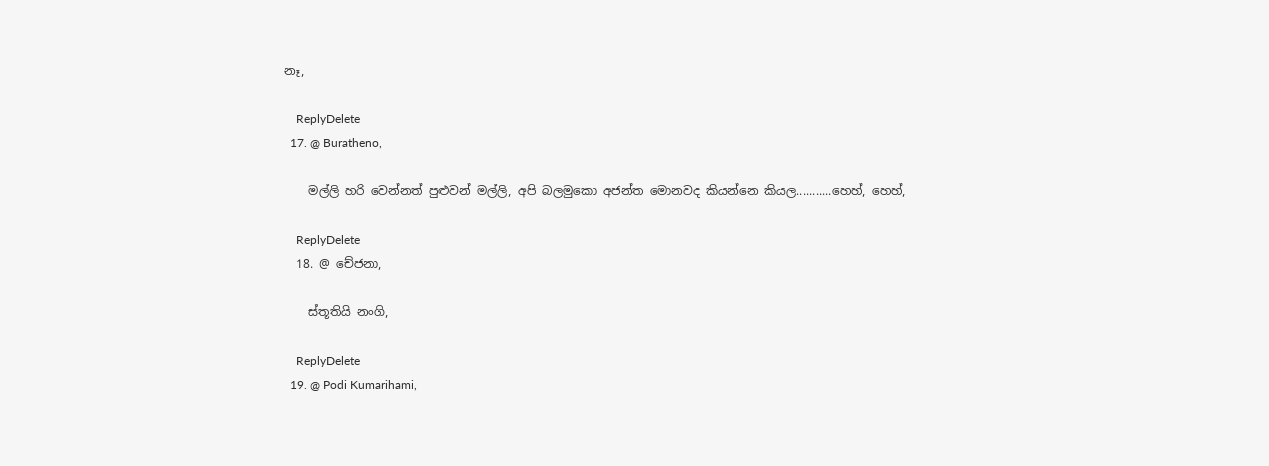නෑ,

    ReplyDelete
  17. @ Buratheno,

    මල්ලි හරි වෙන්නත් පුළුවන් මල්ලි, අපි බලමුකො අජන්ත මොනවද කියන්නෙ කියල...........හෙහ්, හෙහ්,

    ReplyDelete
  18. @ චේජනා,

    ස්තූතියි නංගි,

    ReplyDelete
  19. @ Podi Kumarihami,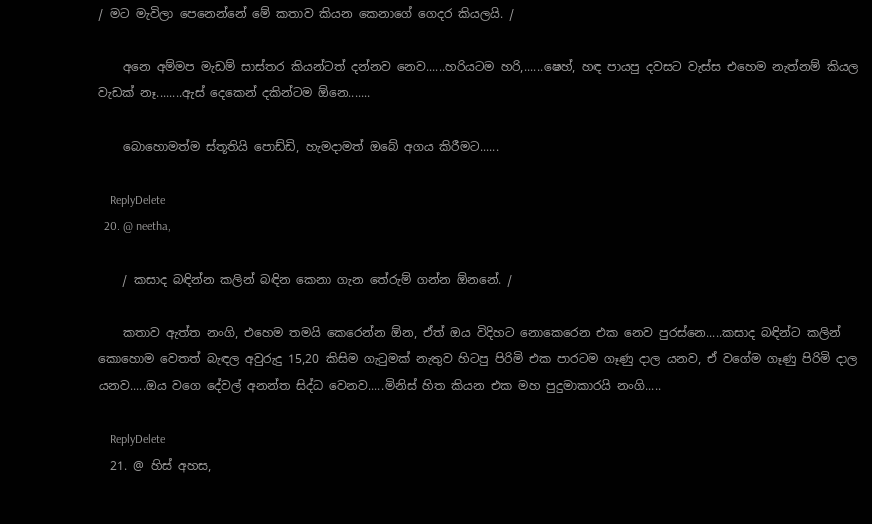/ මට මැවිලා පෙනෙන්නේ මේ කතාව කියන කෙනාගේ ගෙදර කියලයි. /

    අනෙ අම්මප මැඩම් සාස්තර කියන්ටත් දන්නව නෙව......හරියටම හරි,......ෂෙහ්, හඳ පායපු දවසට වැස්ස එහෙම නැත්නම් කියල වැඩක් නෑ........ඇස් දෙකෙන් දකින්ටම ඕනෙ.......

    බොහොමත්ම ස්තූතියි පොඩ්ඩි, හැමදාමත් ඔබේ අගය කිරීමට......

    ReplyDelete
  20. @ neetha,

    / කසාද බඳින්න කලින් බඳින කෙනා ගැන තේරුම් ගන්න ඕනනේ. /

    කතාව ඇත්ත නංගි, එහෙම තමයි කෙරෙන්න ඕන, ඒත් ඔය විදිහට නොකෙරෙන එක නෙව පුරස්නෙ.....කසාද බඳින්ට කලින් කොහොම වෙතත් බැඳල අවුරුදු 15,20 කිසිම ගැටුමක් නැතුව හිටපු පිරිමි එක පාරටම ගෑණු දාල යනව, ඒ වගේම ගෑණු පිරිමි දාල යනව.....ඔය වගෙ දේවල් අනන්ත සිද්ධ වෙනව.....මිනිස් හිත කියන එක මහ පුදුමාකාරයි නංගි.....

    ReplyDelete
  21. @ හිස් අහස,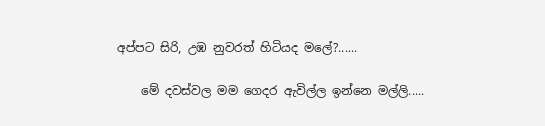අප්පට සිරි, උඹ නුවරත් හිටියද මලේ?......

    මේ දවස්වල මම ගෙදර ඇවිල්ල ඉන්නෙ මල්ලි.....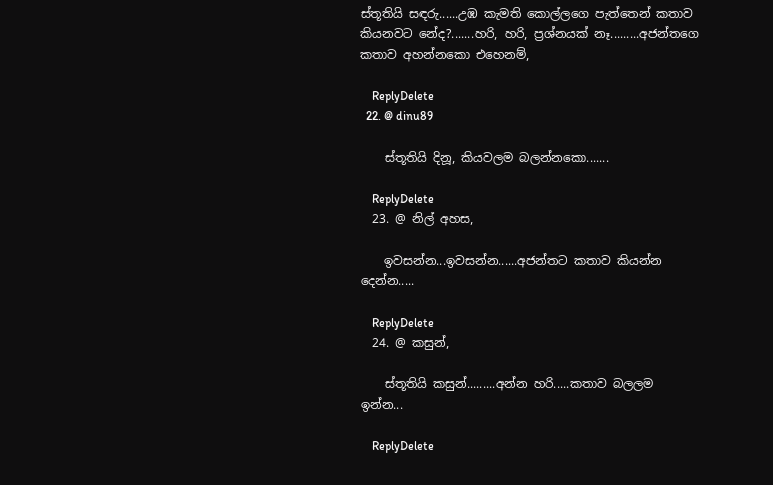ස්තූතියි සඳරු......උඹ කැමති කොල්ලගෙ පැත්තෙන් කතාව කියනවට නේද?.......හරි, හරි, ප්‍රශ්නයක් නෑ.........අජන්තගෙ කතාව අහන්නකො එහෙනම්,

    ReplyDelete
  22. @ dinu89

    ස්තූතියි දිනූ, කියවලම බලන්නකො.......

    ReplyDelete
  23. @ නිල් අහස,

    ඉවසන්න...ඉවසන්න......අජන්තට කතාව කියන්න දෙන්න.....

    ReplyDelete
  24. @ කසුන්,

    ස්තූතියි කසුන්.........අන්න හරි.....කතාව බලලම ඉන්න...

    ReplyDelete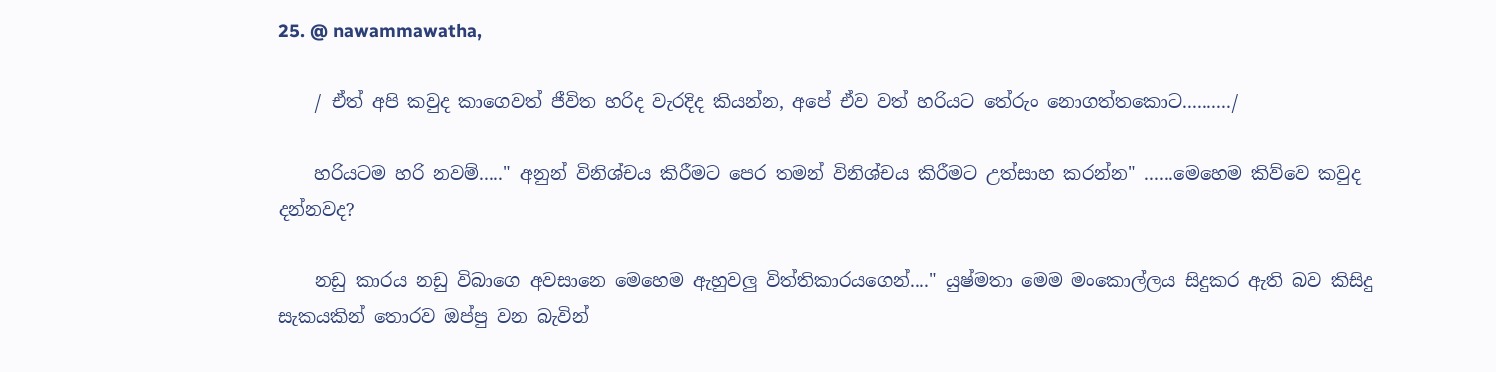25. @ nawammawatha,

    / ඒත් අපි කවුද කාගෙවත් ජීවිත හරිද වැරදිද කියන්න, අපේ ඒව වත් හරියට තේරුං නොගත්තකොට........../

    හරියටම හරි නවම්....." අනුන් විනිශ්චය කිරීමට පෙර තමන් විනිශ්චය කිරීමට උත්සාහ කරන්න" ......මෙහෙම කිව්වෙ කවුද දන්නවද?

    නඩු කාරය නඩු විබාගෙ අවසානෙ මෙහෙම ඇහුවලු විත්තිකාරයගෙන්...." යුෂ්මතා මෙම මංකොල්ලය සිදුකර ඇති බව කිසිදු සැකයකින් තොරව ඔප්පු වන බැවින්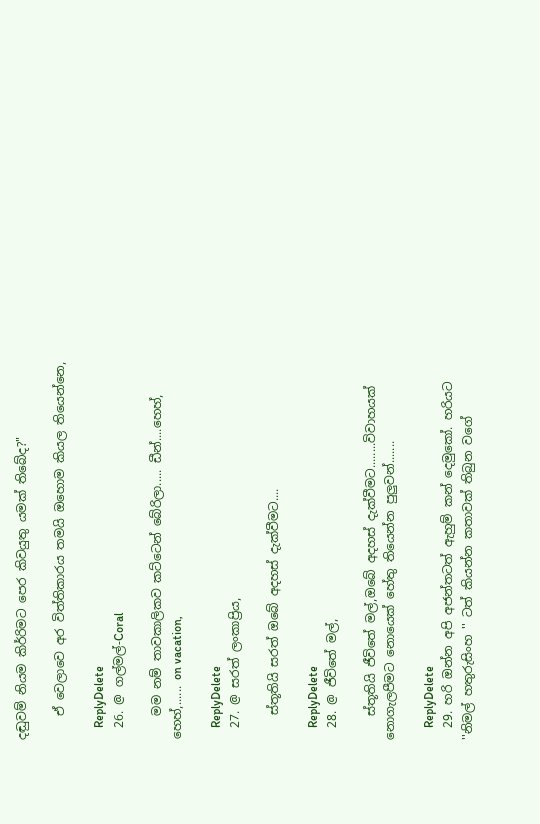දඬුවම් නියම කිර්‍රිමට පෙර කිවයුතු යමක් තිබේද?"

    ඒ වෙලාවෙ අර විත්තිකාරය තමයි ඔහොම කියල තියෙන්නෙ,

    ReplyDelete
  26. @ ගල්මල්-Coral

    මම නම් තාවකාලිකව කට්ටෙන් බේරිලා..... ඩීන්....හෙහ්, හෙහ්,...... on vacation,

    ReplyDelete
  27. @ සරත් ලංකාප්‍රිය,

    ස්තූතියි සරත් ඔබේ අදහස් දැක්වීමට....

    ReplyDelete
  28. @ ජීවිතේ මල්,

    ස්තූතියි ජීවිතේ මල්,ඔබේ අදහස් දැක්වීමට........විවාහයක් නොගැලපීමට නොයෙක් හේතු තියෙන්න පුලුවන්.......

    ReplyDelete
  29. හරි ඔන්න අපි අජන්තටත් ඇහුම් කන් දෙමුකෝ. හරියට ''නිමල් හතුරුසිංහ '' ටත් කියන්න කතාවක් තිබුන වගේ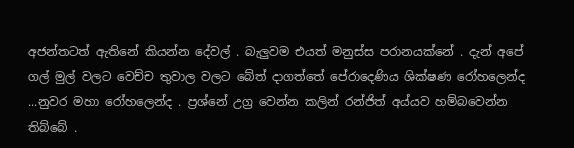අජන්තටත් ඇතිනේ කියන්න දේවල් . බැලුවම එයත් මනුස්ස පරානයක්නේ . දැන් අපේ ගල් මුල් වලට වෙච්ච තුවාල වලට බේත් දාගත්තේ පේරාදෙණිය ශික්ෂණ රෝහලෙන්ද ...නුවර මහා රෝහලෙන්ද . ප්‍රශ්නේ උග්‍ර වෙන්න කලින් රන්ජිත් අය්යව හම්බවෙන්න තිබ්බේ .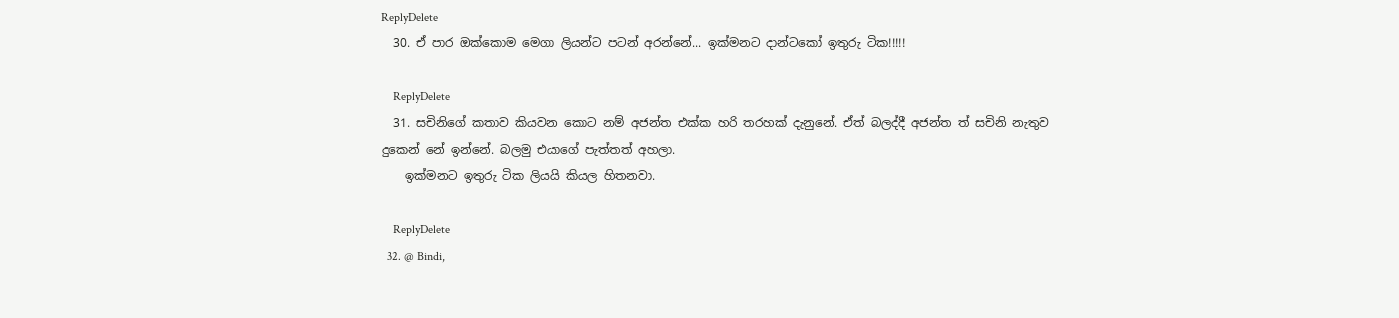ReplyDelete
  30. ඒ පාර ඔක්කොම මෙගා ලියන්ට පටන් අරන්නේ... ඉක්මනට දාන්ටකෝ ඉතුරු ටික!!!!!

    ReplyDelete
  31. සචිනිගේ කතාව කියවන කොට නම් අජන්ත එක්ක හරි තරහක් දැනුනේ. ඒත් බලද්දී අජන්ත ත් සචිනි නැතුව දුකෙන් නේ ඉන්නේ. බලමු එයාගේ පැත්තත් අහලා.
    ඉක්මනට ඉතුරු ටික ලියයි කියල හිතනවා.

    ReplyDelete
  32. @ Bindi,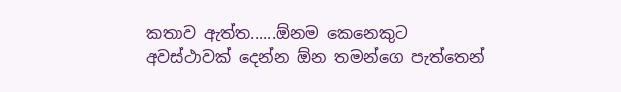කතාව ඇත්ත......ඕනම කෙනෙකුට අවස්ථාවක් දෙන්න ඕන තමන්ගෙ පැත්තෙන්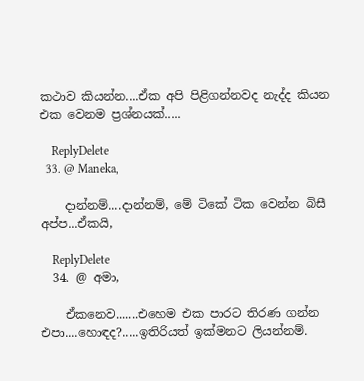කථාව කියන්න....ඒක අපි පිළිගන්නවද නැද්ද කියන එක වෙනම ප්‍රශ්නයක්.....

    ReplyDelete
  33. @ Maneka,

    දාන්නම්....දාන්නම්, මේ ටිකේ ටික වෙන්න බිසී අප්ප...ඒකයි,

    ReplyDelete
  34. @ අමා,

    ඒකනෙව.......එහෙම එක පාරට තිරණ ගන්න එපා....හොඳද?.....ඉතිරියත් ඉක්මනට ලියන්නම්.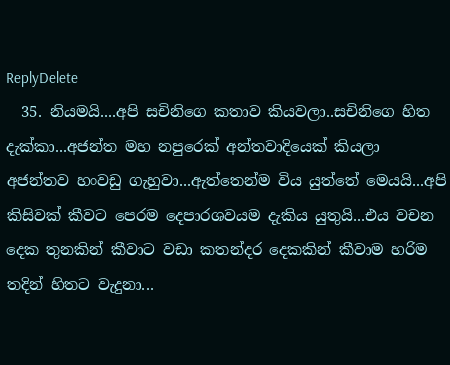ReplyDelete
  35. නියමයි....අපි සචිනිගෙ කතාව කියවලා..සචිනිගෙ හිත දැක්කා...අජන්ත මහ නපුරෙක් අන්තවාදියෙක් කියලා අජන්තව හංවඩු ගැහුවා...ඇත්තෙන්ම විය යුත්තේ මෙයයි...අපි කිසිවක් කීවට පෙරම දෙපාරශවයම දැකිය යුතුයි...එය වචන දෙක තුනකින් කීවාට වඩා කතන්දර දෙකකින් කීවාම හරිම තදින් හිතට වැදුනා...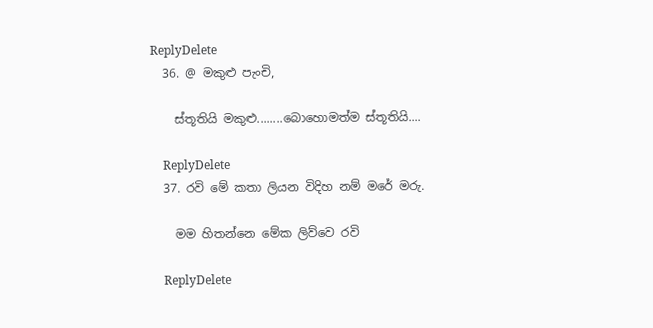ReplyDelete
  36. @ මකුළු පැංචි,

    ස්තූතියි මකුළු........බොහොමත්ම ස්තූතියි....

    ReplyDelete
  37. රවි මේ කතා ලියන විදිහ නම් මරේ මරු.

    මම හිතන්නෙ මේක ලිව්වෙ රවි

    ReplyDelete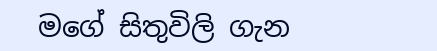මගේ සිතුවිලි ගැන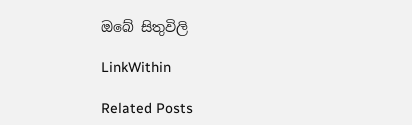ඔබේ සිතුවිලි

LinkWithin

Related Posts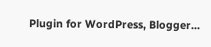Plugin for WordPress, Blogger...